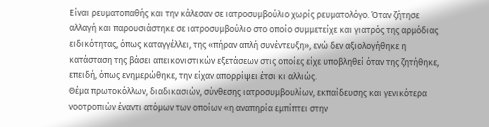Είναι ρευματοπαθής και την κάλεσαν σε ιατροσυμβούλιο χωρίς ρευματολόγο. Όταν ζήτησε αλλαγή και παρουσιάστηκε σε ιατροσυμβούλιο στο οποίο συμμετείχε και γιατρός της αρμόδιας ειδικότητας, όπως καταγγέλλει, της «πήραν απλή συνέντευξη», ενώ δεν αξιολογήθηκε η κατάσταση της βάσει απεικονιστικών εξετάσεων στις οποίες είχε υποβληθεί όταν της ζητήθηκε, επειδή, όπως ενημερώθηκε, την είχαν απορρίψει έτσι κι αλλιώς.
Θέμα πρωτοκόλλων, διαδικασιών, σύνθεσης ιατροσυμβουλίων, εκπαίδευσης και γενικότερα νοοτροπιών έναντι ατόμων των οποίων «η αναπηρία εμπίπτει στην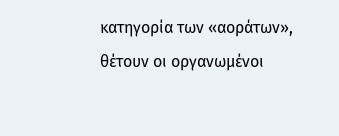κατηγορία των «αοράτων», θέτουν οι οργανωμένοι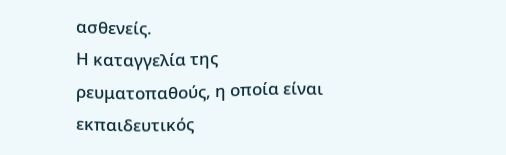ασθενείς.
Η καταγγελία της ρευματοπαθούς, η οποία είναι εκπαιδευτικός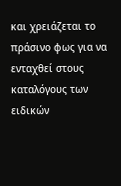και χρειάζεται το πράσινο φως για να ενταχθεί στους καταλόγους των ειδικών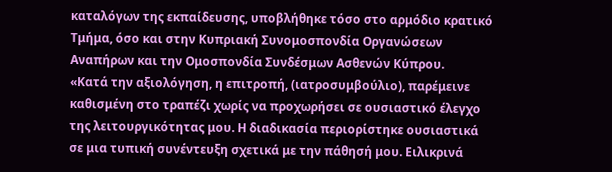καταλόγων της εκπαίδευσης, υποβλήθηκε τόσο στο αρμόδιο κρατικό Τμήμα, όσο και στην Κυπριακή Συνομοσπονδία Οργανώσεων Αναπήρων και την Ομοσπονδία Συνδέσμων Ασθενών Κύπρου.
«Κατά την αξιολόγηση, η επιτροπή, (ιατροσυμβούλιο), παρέμεινε καθισμένη στο τραπέζι χωρίς να προχωρήσει σε ουσιαστικό έλεγχο της λειτουργικότητας μου. Η διαδικασία περιορίστηκε ουσιαστικά σε μια τυπική συνέντευξη σχετικά με την πάθησή μου. Ειλικρινά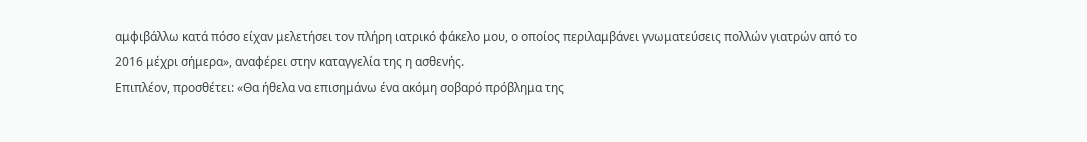αμφιβάλλω κατά πόσο είχαν μελετήσει τον πλήρη ιατρικό φάκελο μου, ο οποίος περιλαμβάνει γνωματεύσεις πολλών γιατρών από το 2016 μέχρι σήμερα», αναφέρει στην καταγγελία της η ασθενής.
Επιπλέον, προσθέτει: «Θα ήθελα να επισημάνω ένα ακόμη σοβαρό πρόβλημα της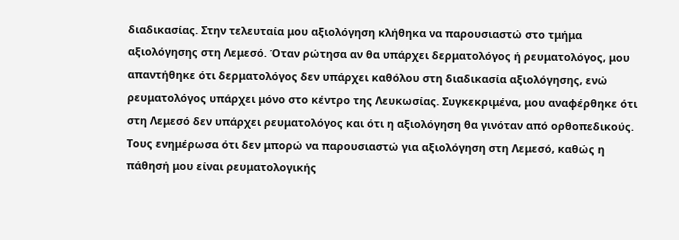διαδικασίας. Στην τελευταία μου αξιολόγηση κλήθηκα να παρουσιαστώ στο τμήμα αξιολόγησης στη Λεμεσό. Όταν ρώτησα αν θα υπάρχει δερματολόγος ή ρευματολόγος, μου απαντήθηκε ότι δερματολόγος δεν υπάρχει καθόλου στη διαδικασία αξιολόγησης, ενώ ρευματολόγος υπάρχει μόνο στο κέντρο της Λευκωσίας. Συγκεκριμένα, μου αναφέρθηκε ότι στη Λεμεσό δεν υπάρχει ρευματολόγος και ότι η αξιολόγηση θα γινόταν από ορθοπεδικούς. Τους ενημέρωσα ότι δεν μπορώ να παρουσιαστώ για αξιολόγηση στη Λεμεσό, καθώς η πάθησή μου είναι ρευματολογικής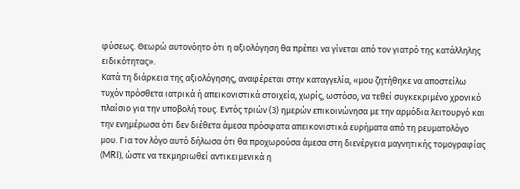φύσεως. Θεωρώ αυτονόητο ότι η αξιολόγηση θα πρέπει να γίνεται από τον γιατρό της κατάλληλης ειδικότητας».
Κατά τη διάρκεια της αξιολόγησης, αναφέρεται στην καταγγελία, «μου ζητήθηκε να αποστείλω τυχόν πρόσθετα ιατρικά ή απεικονιστικά στοιχεία, χωρίς, ωστόσο, να τεθεί συγκεκριμένο χρονικό πλαίσιο για την υποβολή τους. Εντός τριών (3) ημερών επικοινώνησα με την αρμόδια λειτουργό και την ενημέρωσα ότι δεν διέθετα άμεσα πρόσφατα απεικονιστικά ευρήματα από τη ρευματολόγο μου. Για τον λόγο αυτό δήλωσα ότι θα προχωρούσα άμεσα στη διενέργεια μαγνητικής τομογραφίας (MRI), ώστε να τεκμηριωθεί αντικειμενικά η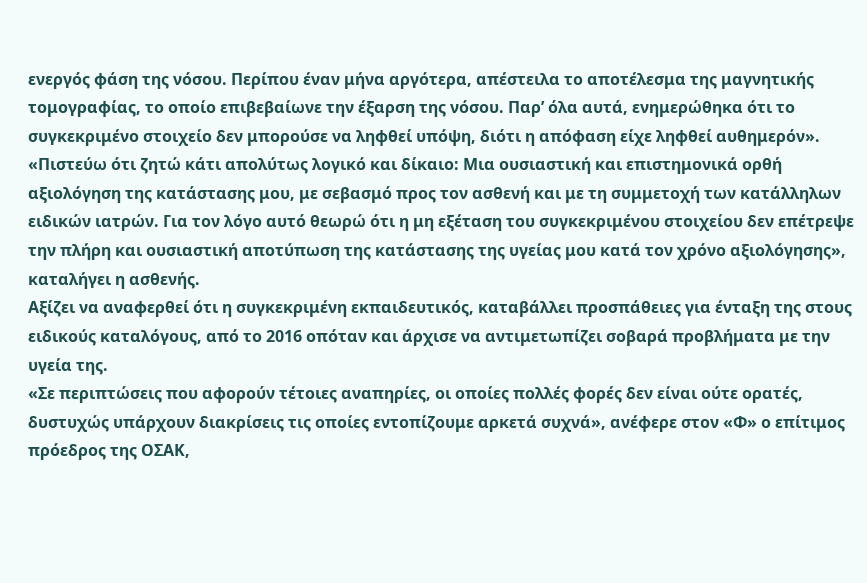ενεργός φάση της νόσου. Περίπου έναν μήνα αργότερα, απέστειλα το αποτέλεσμα της μαγνητικής τομογραφίας, το οποίο επιβεβαίωνε την έξαρση της νόσου. Παρ’ όλα αυτά, ενημερώθηκα ότι το συγκεκριμένο στοιχείο δεν μπορούσε να ληφθεί υπόψη, διότι η απόφαση είχε ληφθεί αυθημερόν».
«Πιστεύω ότι ζητώ κάτι απολύτως λογικό και δίκαιο: Μια ουσιαστική και επιστημονικά ορθή αξιολόγηση της κατάστασης μου, με σεβασμό προς τον ασθενή και με τη συμμετοχή των κατάλληλων ειδικών ιατρών. Για τον λόγο αυτό θεωρώ ότι η μη εξέταση του συγκεκριμένου στοιχείου δεν επέτρεψε την πλήρη και ουσιαστική αποτύπωση της κατάστασης της υγείας μου κατά τον χρόνο αξιολόγησης», καταλήγει η ασθενής.
Αξίζει να αναφερθεί ότι η συγκεκριμένη εκπαιδευτικός, καταβάλλει προσπάθειες για ένταξη της στους ειδικούς καταλόγους, από το 2016 οπόταν και άρχισε να αντιμετωπίζει σοβαρά προβλήματα με την υγεία της.
«Σε περιπτώσεις που αφορούν τέτοιες αναπηρίες, οι οποίες πολλές φορές δεν είναι ούτε ορατές, δυστυχώς υπάρχουν διακρίσεις τις οποίες εντοπίζουμε αρκετά συχνά», ανέφερε στον «Φ» ο επίτιμος πρόεδρος της ΟΣΑΚ,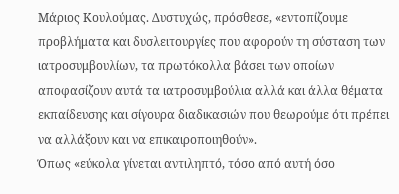Μάριος Κουλούμας. Δυστυχώς, πρόσθεσε, «εντοπίζουμε προβλήματα και δυσλειτουργίες που αφορούν τη σύσταση των ιατροσυμβουλίων, τα πρωτόκολλα βάσει των οποίων αποφασίζουν αυτά τα ιατροσυμβούλια αλλά και άλλα θέματα εκπαίδευσης και σίγουρα διαδικασιών που θεωρούμε ότι πρέπει να αλλάξουν και να επικαιροποιηθούν».
Όπως «εύκολα γίνεται αντιληπτό, τόσο από αυτή όσο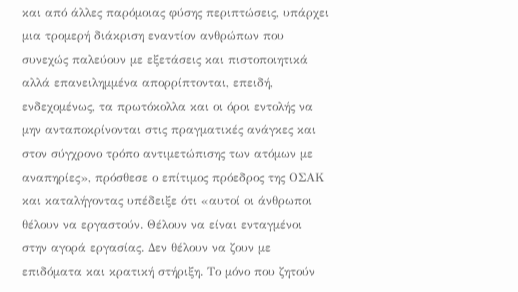και από άλλες παρόμοιας φύσης περιπτώσεις, υπάρχει μια τρομερή διάκριση εναντίον ανθρώπων που συνεχώς παλεύουν με εξετάσεις και πιστοποιητικά αλλά επανειλημμένα απορρίπτονται, επειδή, ενδεχομένως, τα πρωτόκολλα και οι όροι εντολής να μην ανταποκρίνονται στις πραγματικές ανάγκες και στον σύγχρονο τρόπο αντιμετώπισης των ατόμων με αναπηρίες», πρόσθεσε ο επίτιμος πρόεδρος της ΟΣΑΚ και καταλήγοντας υπέδειξε ότι «αυτοί οι άνθρωποι θέλουν να εργαστούν. Θέλουν να είναι ενταγμένοι στην αγορά εργασίας. Δεν θέλουν να ζουν με επιδόματα και κρατική στήριξη. Το μόνο που ζητούν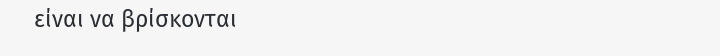είναι να βρίσκονται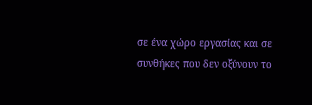σε ένα χώρο εργασίας και σε συνθήκες που δεν οξύνουν το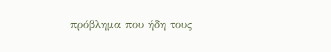πρόβλημα που ήδη τους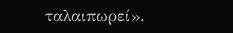ταλαιπωρεί».